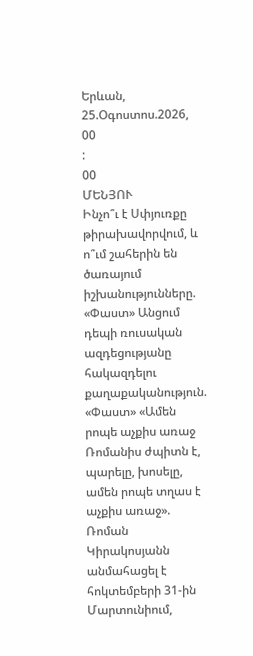Երևան, 25.Օգոստոս.2026,
00
:
00
ՄԵՆՅՈՒ
Ինչո՞ւ է Սփյուռքը թիրախավորվում, և ո՞ւմ շահերին են ծառայում իշխանությունները. «Փաստ» Անցում դեպի ռուսական ազդեցությանը հակազդելու քաղաքականություն. «Փաստ» «Ամեն րոպե աչքիս առաջ Ռոմանիս ժպիտն է, պարելը, խոսելը, ամեն րոպե տղաս է աչքիս առաջ». Ռոման Կիրակոսյանն անմահացել է հոկտեմբերի 31-ին Մարտունիում,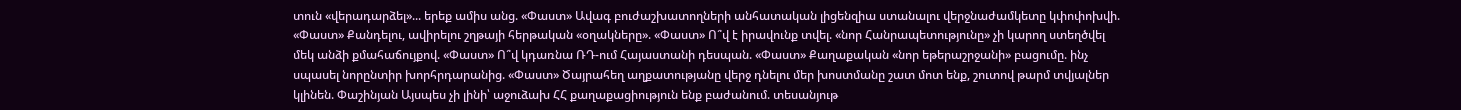տուն «վերադարձել»... երեք ամիս անց. «Փաստ» Ավագ բուժաշխատողների անհատական լիցենզիա ստանալու վերջնաժամկետը կփոփոխվի. «Փաստ» Քանդելու, ավիրելու շղթայի հերթական «օղակները». «Փաստ» Ո՞վ է իրավունք տվել. «նոր Հանրապետությունը» չի կարող ստեղծվել մեկ անձի քմահաճույքով. «Փաստ» Ո՞վ կդառնա ՌԴ-ում Հայաստանի դեսպան. «Փաստ» Քաղաքական «նոր եթերաշրջանի» բացումը. ինչ սպասել նորընտիր խորհրդարանից. «Փաստ» Ծայրահեղ աղքատությանը վերջ դնելու մեր խոստմանը շատ մոտ ենք, շուտով թարմ տվյալներ կլինեն. Փաշինյան Այսպես չի լինի՝ աջուձախ ՀՀ քաղաքացիություն ենք բաժանում. տեսանյութ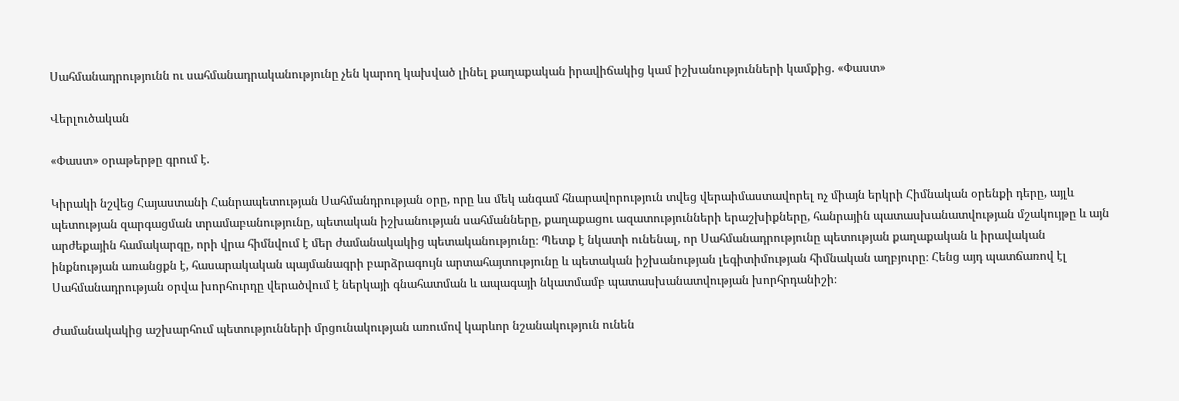Սահմանադրությունն ու սահմանադրականությունը չեն կարող կախված լինել քաղաքական իրավիճակից կամ իշխանությունների կամքից. «Փաստ»

Վերլուծական

«Փաստ» օրաթերթը գրում է.

Կիրակի նշվեց Հայաստանի Հանրապետության Սահմանդրության օրը, որը ևս մեկ անգամ հնարավորություն տվեց վերաիմաստավորել ոչ միայն երկրի Հիմնական օրենքի դերը, այլև պետության զարգացման տրամաբանությունը, պետական իշխանության սահմանները, քաղաքացու ազատությունների երաշխիքները, հանրային պատասխանատվության մշակույթը և այն արժեքային համակարգը, որի վրա հիմնվում է մեր ժամանակակից պետականությունը։ Պետք է նկատի ունենալ, որ Սահմանադրությունը պետության քաղաքական և իրավական ինքնության առանցքն է, հասարակական պայմանագրի բարձրագույն արտահայտությունը և պետական իշխանության լեգիտիմության հիմնական աղբյուրը։ Հենց այդ պատճառով էլ Սահմանադրության օրվա խորհուրդը վերածվում է ներկայի գնահատման և ապագայի նկատմամբ պատասխանատվության խորհրդանիշի։

Ժամանակակից աշխարհում պետությունների մրցունակության առումով կարևոր նշանակություն ունեն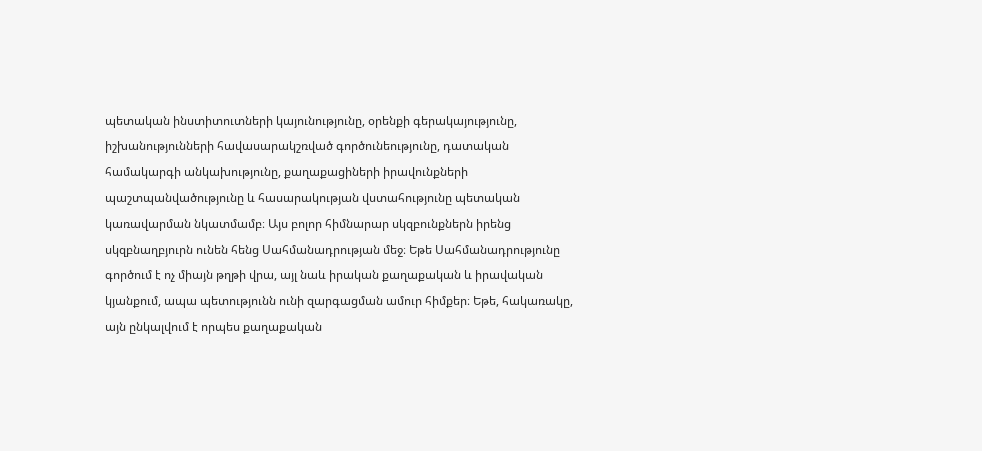պետական ինստիտուտների կայունությունը, օրենքի գերակայությունը, իշխանությունների հավասարակշռված գործունեությունը, դատական համակարգի անկախությունը, քաղաքացիների իրավունքների պաշտպանվածությունը և հասարակության վստահությունը պետական կառավարման նկատմամբ։ Այս բոլոր հիմնարար սկզբունքներն իրենց սկզբնաղբյուրն ունեն հենց Սահմանադրության մեջ։ Եթե Սահմանադրությունը գործում է ոչ միայն թղթի վրա, այլ նաև իրական քաղաքական և իրավական կյանքում, ապա պետությունն ունի զարգացման ամուր հիմքեր։ Եթե, հակառակը, այն ընկալվում է որպես քաղաքական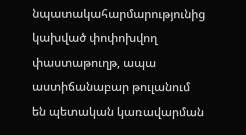նպատակահարմարությունից կախված փոփոխվող փաստաթուղթ, ապա աստիճանաբար թուլանում են պետական կառավարման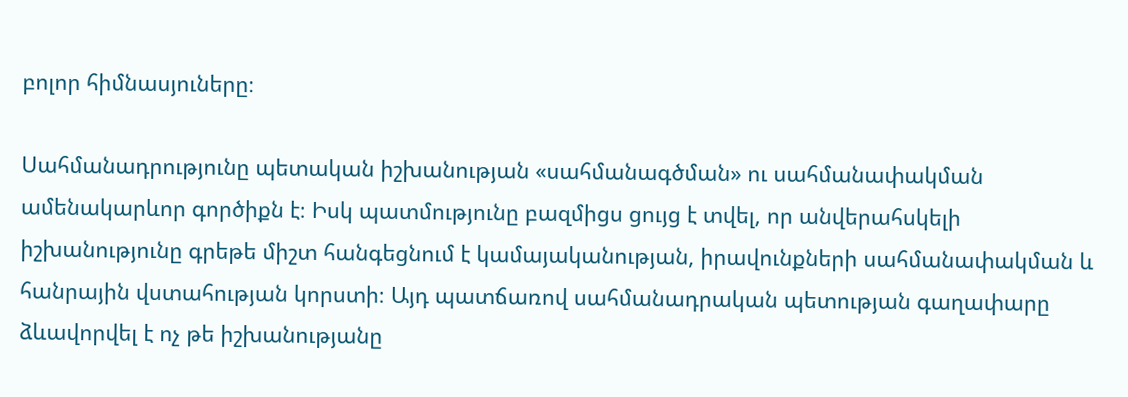բոլոր հիմնասյուները։

Սահմանադրությունը պետական իշխանության «սահմանագծման» ու սահմանափակման ամենակարևոր գործիքն է։ Իսկ պատմությունը բազմիցս ցույց է տվել, որ անվերահսկելի իշխանությունը գրեթե միշտ հանգեցնում է կամայականության, իրավունքների սահմանափակման և հանրային վստահության կորստի։ Այդ պատճառով սահմանադրական պետության գաղափարը ձևավորվել է ոչ թե իշխանությանը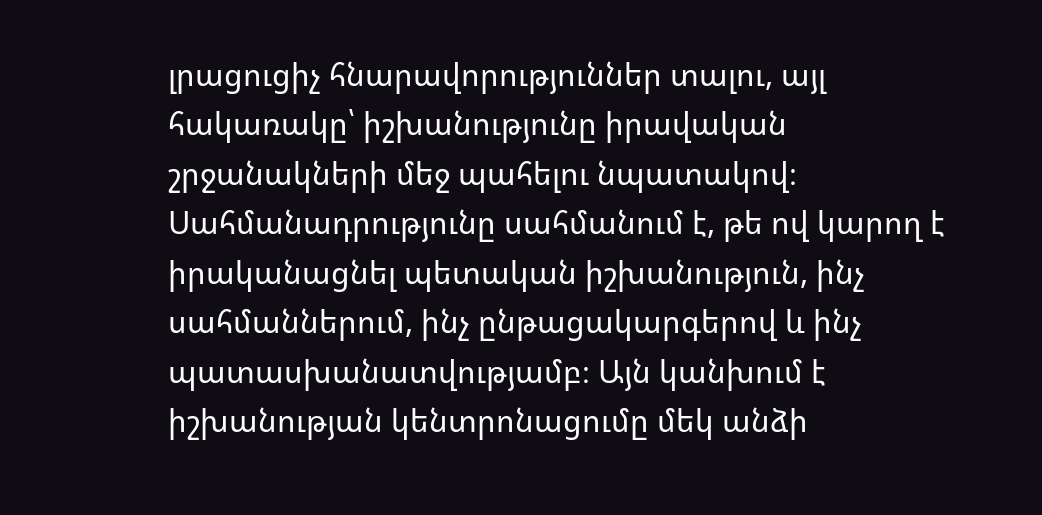լրացուցիչ հնարավորություններ տալու, այլ հակառակը՝ իշխանությունը իրավական շրջանակների մեջ պահելու նպատակով։ Սահմանադրությունը սահմանում է, թե ով կարող է իրականացնել պետական իշխանություն, ինչ սահմաններում, ինչ ընթացակարգերով և ինչ պատասխանատվությամբ։ Այն կանխում է իշխանության կենտրոնացումը մեկ անձի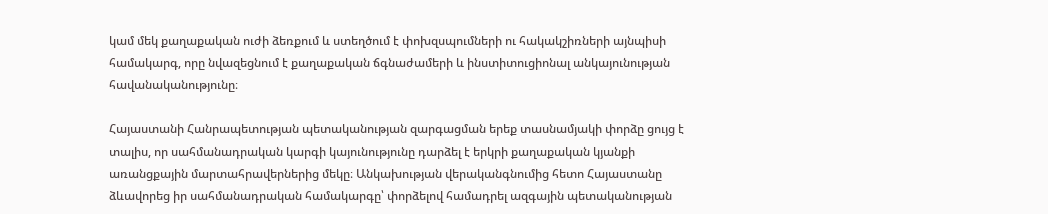կամ մեկ քաղաքական ուժի ձեռքում և ստեղծում է փոխզսպումների ու հակակշիռների այնպիսի համակարգ, որը նվազեցնում է քաղաքական ճգնաժամերի և ինստիտուցիոնալ անկայունության հավանականությունը։

Հայաստանի Հանրապետության պետականության զարգացման երեք տասնամյակի փորձը ցույց է տալիս, որ սահմանադրական կարգի կայունությունը դարձել է երկրի քաղաքական կյանքի առանցքային մարտահրավերներից մեկը։ Անկախության վերականգնումից հետո Հայաստանը ձևավորեց իր սահմանադրական համակարգը՝ փորձելով համադրել ազգային պետականության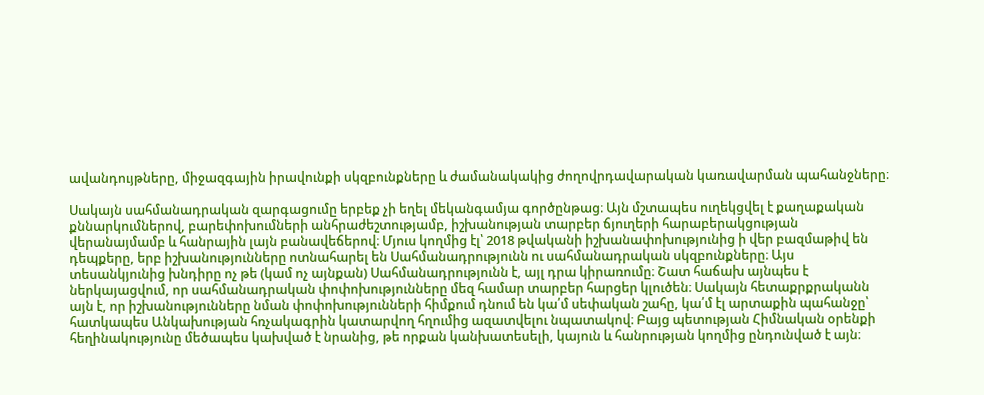ավանդույթները, միջազգային իրավունքի սկզբունքները և ժամանակակից ժողովրդավարական կառավարման պահանջները։

Սակայն սահմանադրական զարգացումը երբեք չի եղել մեկանգամյա գործընթաց։ Այն մշտապես ուղեկցվել է քաղաքական քննարկումներով, բարեփոխումների անհրաժեշտությամբ, իշխանության տարբեր ճյուղերի հարաբերակցության վերանայմամբ և հանրային լայն բանավեճերով։ Մյուս կողմից էլ՝ 2018 թվականի իշխանափոխությունից ի վեր բազմաթիվ են դեպքերը, երբ իշխանությունները ոտնահարել են Սահմանադրությունն ու սահմանադրական սկզբունքները։ Այս տեսանկյունից խնդիրը ոչ թե (կամ ոչ այնքան) Սահմանադրությունն է, այլ դրա կիրառումը։ Շատ հաճախ այնպես է ներկայացվում, որ սահմանադրական փոփոխությունները մեզ համար տարբեր հարցեր կլուծեն։ Սակայն հետաքրքրականն այն է, որ իշխանությունները նման փոփոխությունների հիմքում դնում են կա՛մ սեփական շահը, կա՛մ էլ արտաքին պահանջը՝ հատկապես Անկախության հռչակագրին կատարվող հղումից ազատվելու նպատակով։ Բայց պետության Հիմնական օրենքի հեղինակությունը մեծապես կախված է նրանից, թե որքան կանխատեսելի, կայուն և հանրության կողմից ընդունված է այն։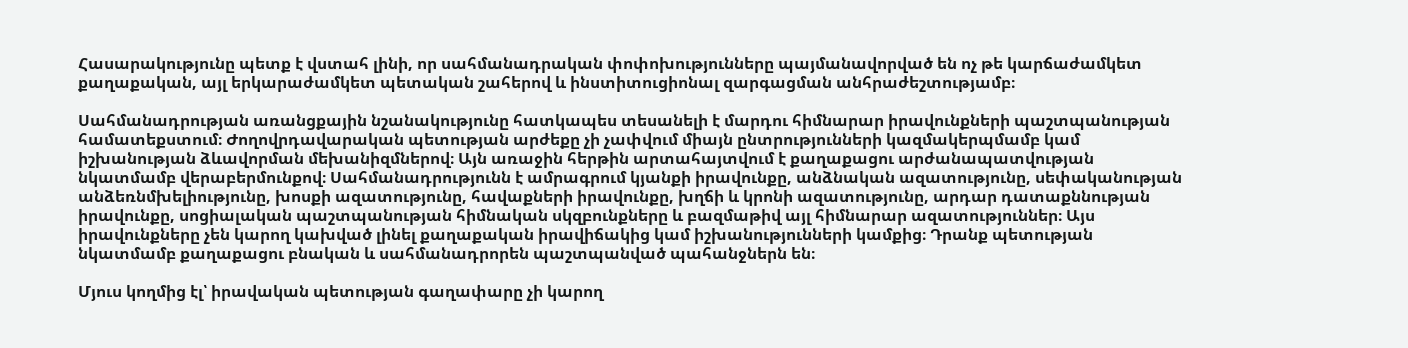Հասարակությունը պետք է վստահ լինի, որ սահմանադրական փոփոխությունները պայմանավորված են ոչ թե կարճաժամկետ քաղաքական, այլ երկարաժամկետ պետական շահերով և ինստիտուցիոնալ զարգացման անհրաժեշտությամբ։

Սահմանադրության առանցքային նշանակությունը հատկապես տեսանելի է մարդու հիմնարար իրավունքների պաշտպանության համատեքստում։ Ժողովրդավարական պետության արժեքը չի չափվում միայն ընտրությունների կազմակերպմամբ կամ իշխանության ձևավորման մեխանիզմներով։ Այն առաջին հերթին արտահայտվում է քաղաքացու արժանապատվության նկատմամբ վերաբերմունքով։ Սահմանադրությունն է ամրագրում կյանքի իրավունքը, անձնական ազատությունը, սեփականության անձեռնմխելիությունը, խոսքի ազատությունը, հավաքների իրավունքը, խղճի և կրոնի ազատությունը, արդար դատաքննության իրավունքը, սոցիալական պաշտպանության հիմնական սկզբունքները և բազմաթիվ այլ հիմնարար ազատություններ։ Այս իրավունքները չեն կարող կախված լինել քաղաքական իրավիճակից կամ իշխանությունների կամքից։ Դրանք պետության նկատմամբ քաղաքացու բնական և սահմանադրորեն պաշտպանված պահանջներն են։

Մյուս կողմից էլ՝ իրավական պետության գաղափարը չի կարող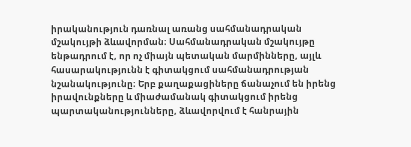իրականություն դառնալ առանց սահմանադրական մշակույթի ձևավորման։ Սահմանադրական մշակույթը ենթադրում է, որ ոչ միայն պետական մարմինները, այլև հասարակությունն է գիտակցում սահմանադրության նշանակությունը։ Երբ քաղաքացիները ճանաչում են իրենց իրավունքները և միաժամանակ գիտակցում իրենց պարտականությունները, ձևավորվում է հանրային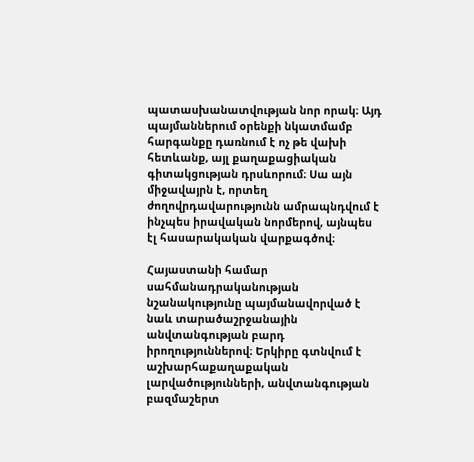պատասխանատվության նոր որակ։ Այդ պայմաններում օրենքի նկատմամբ հարգանքը դառնում է ոչ թե վախի հետևանք, այլ քաղաքացիական գիտակցության դրսևորում։ Սա այն միջավայրն է, որտեղ ժողովրդավարությունն ամրապնդվում է ինչպես իրավական նորմերով, այնպես էլ հասարակական վարքագծով։

Հայաստանի համար սահմանադրականության նշանակությունը պայմանավորված է նաև տարածաշրջանային անվտանգության բարդ իրողություններով։ Երկիրը գտնվում է աշխարհաքաղաքական լարվածությունների, անվտանգության բազմաշերտ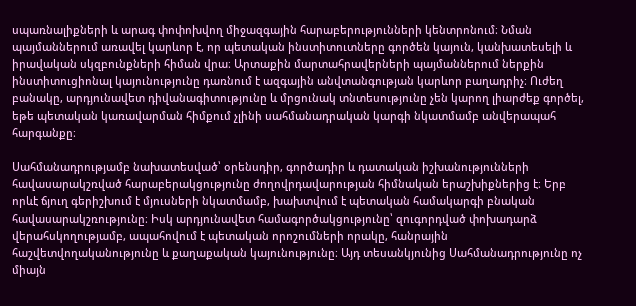սպառնալիքների և արագ փոփոխվող միջազգային հարաբերությունների կենտրոնում։ Նման պայմաններում առավել կարևոր է, որ պետական ինստիտուտները գործեն կայուն, կանխատեսելի և իրավական սկզբունքների հիման վրա։ Արտաքին մարտահրավերների պայմաններում ներքին ինստիտուցիոնալ կայունությունը դառնում է ազգային անվտանգության կարևոր բաղադրիչ։ Ուժեղ բանակը, արդյունավետ դիվանագիտությունը և մրցունակ տնտեսությունը չեն կարող լիարժեք գործել, եթե պետական կառավարման հիմքում չլինի սահմանադրական կարգի նկատմամբ անվերապահ հարգանքը։

Սահմանադրությամբ նախատեսված՝ օրենսդիր, գործադիր և դատական իշխանությունների հավասարակշռված հարաբերակցությունը ժողովրդավարության հիմնական երաշխիքներից է։ Երբ որևէ ճյուղ գերիշխում է մյուսների նկատմամբ, խախտվում է պետական համակարգի բնական հավասարակշռությունը։ Իսկ արդյունավետ համագործակցությունը՝ զուգորդված փոխադարձ վերահսկողությամբ, ապահովում է պետական որոշումների որակը, հանրային հաշվետվողականությունը և քաղաքական կայունությունը։ Այդ տեսանկյունից Սահմանադրությունը ոչ միայն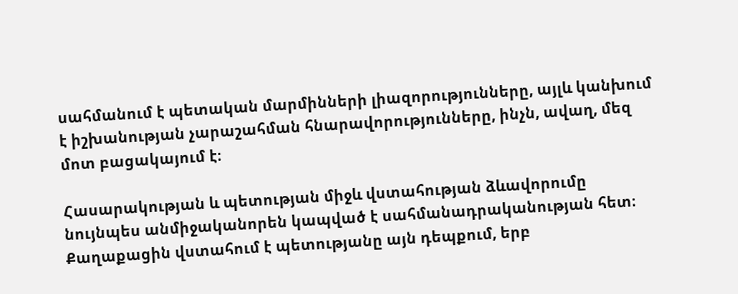սահմանում է պետական մարմինների լիազորությունները, այլև կանխում է իշխանության չարաշահման հնարավորությունները, ինչն, ավաղ, մեզ մոտ բացակայում է։

Հասարակության և պետության միջև վստահության ձևավորումը նույնպես անմիջականորեն կապված է սահմանադրականության հետ։ Քաղաքացին վստահում է պետությանը այն դեպքում, երբ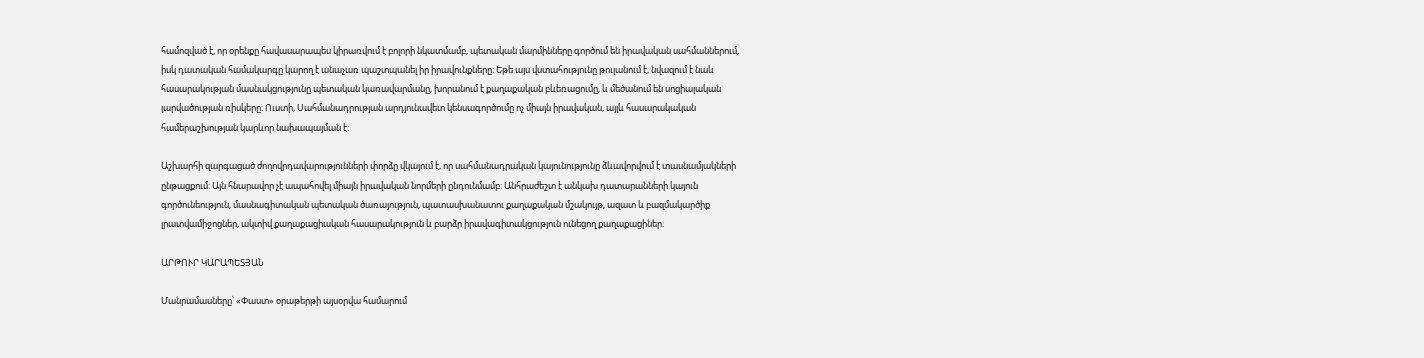համոզված է, որ օրենքը հավասարապես կիրառվում է բոլորի նկատմամբ, պետական մարմինները գործում են իրավական սահմաններում, իսկ դատական համակարգը կարող է անաչառ պաշտպանել իր իրավունքները։ Եթե այս վստահությունը թուլանում է, նվազում է նաև հասարակության մասնակցությունը պետական կառավարմանը, խորանում է քաղաքական բևեռացումը, և մեծանում են սոցիալական լարվածության ռիսկերը։ Ուստի, Սահմանադրության արդյունավետ կենսագործումը ոչ միայն իրավական, այլև հասարակական համերաշխության կարևոր նախապայման է։

Աշխարհի զարգացած ժողովրդավարությունների փորձը վկայում է, որ սահմանադրական կայունությունը ձևավորվում է տասնամյակների ընթացքում։ Այն հնարավոր չէ ապահովել միայն իրավական նորմերի ընդունմամբ։ Անհրաժեշտ է անկախ դատարանների կայուն գործունեություն, մասնագիտական պետական ծառայություն, պատասխանատու քաղաքական մշակույթ, ազատ և բազմակարծիք լրատվամիջոցներ, ակտիվ քաղաքացիական հասարակություն և բարձր իրավագիտակցություն ունեցող քաղաքացիներ։

ԱՐԹՈՒՐ ԿԱՐԱՊԵՏՅԱՆ

Մանրամասները՝ «Փաստ» օրաթերթի այսօրվա համարում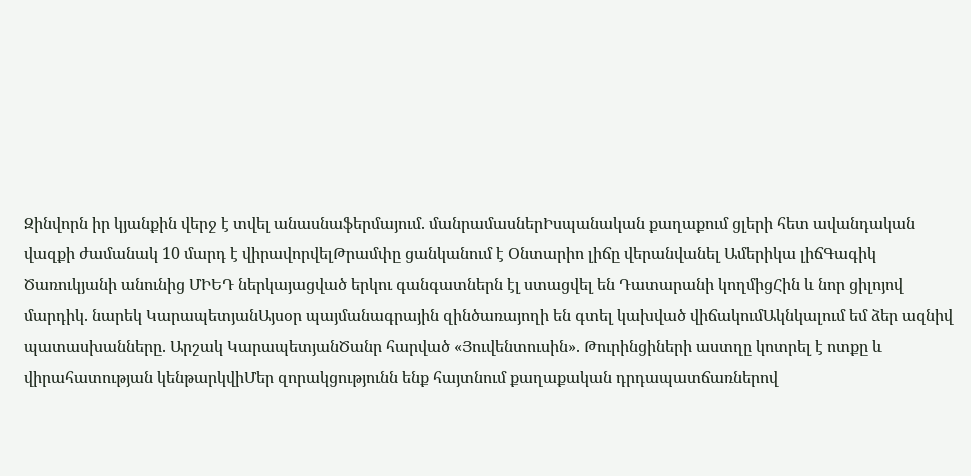Զինվորն իր կյանքին վերջ է տվել անասնաֆերմայում. մանրամասներԻսպանական քաղաքում ցլերի հետ ավանդական վազքի ժամանակ 10 մարդ է վիրավորվելԹրամփը ցանկանում է Օնտարիո լիճը վերանվանել Ամերիկա լիճԳագիկ Ծառուկյանի անունից ՄԻԵԴ ներկայացված երկու գանգատներն էլ ստացվել են Դատարանի կողմիցՀին և նոր ցիլոյով մարդիկ. նարեկ ԿարապետյանԱյսօր պայմանագրային զինծառայողի են գտել կախված վիճակումԱկնկալում եմ ձեր ազնիվ պատասխանները. Արշակ ԿարապետյանԾանր հարված «Յուվենտուսին». Թուրինցիների աստղը կոտրել է ոտքը և վիրահատության կենթարկվիՄեր զորակցությունն ենք հայտնում քաղաքական դրդապատճառներով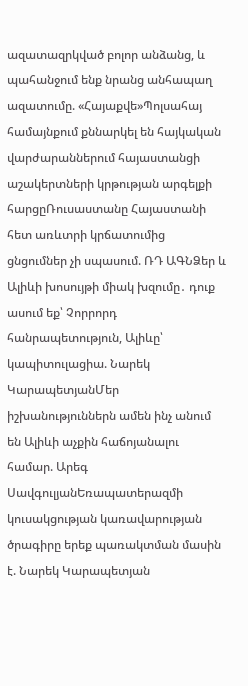ազատազրկված բոլոր անձանց, և պահանջում ենք նրանց անհապաղ ազատումը. «Հայաքվե»Պոլսահայ համայնքում քննարկել են հայկական վարժարաններում հայաստանցի աշակերտների կրթության արգելքի հարցըՌուսաստանը Հայաստանի հետ առևտրի կրճատումից ցնցումներ չի սպասում. ՌԴ ԱԳՆՁեր և Ալիևի խոսույթի միակ խզումը․ դուք ասում եք՝ Չորրորդ հանրապետություն, Ալիևը՝ կապիտուլացիա. Նարեկ ԿարապետյանՄեր իշխանություններն ամեն ինչ անում են Ալիևի աչքին հաճոյանալու համար. Արեգ ՍավգուլյանԵռապատերազմի կուսակցության կառավարության ծրագիրը երեք պառակտման մասին է. Նարեկ Կարապետյան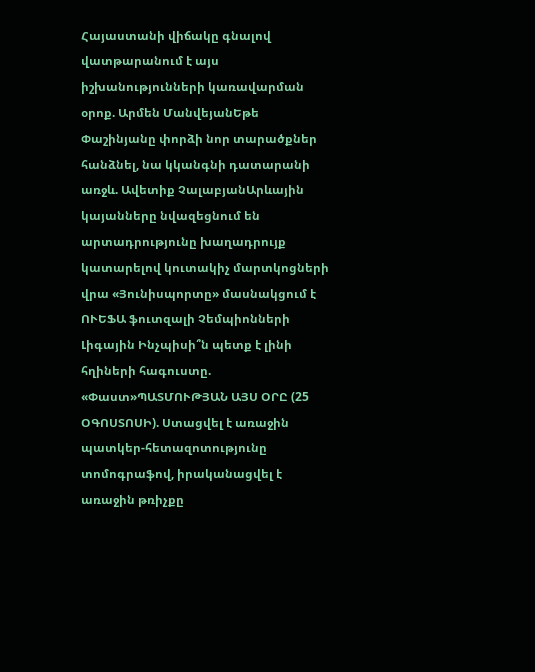Հայաստանի վիճակը գնալով վատթարանում է այս իշխանությունների կառավարման օրոք. Արմեն ՄանվեյանԵթե Փաշինյանը փորձի նոր տարածքներ հանձնել, նա կկանգնի դատարանի առջև. Ավետիք ՉալաբյանԱրևային կայանները նվազեցնում են արտադրությունը խաղադրույք կատարելով կուտակիչ մարտկոցների վրա «Յունիսպորտը» մասնակցում է ՈՒԵՖԱ ֆուտզալի Չեմպիոնների Լիգային Ինչպիսի՞ն պետք է լինի հղիների հագուստը. «Փաստ»ՊԱՏՄՈՒԹՅԱՆ ԱՅՍ ՕՐԸ (25 ՕԳՈՍՏՈՍԻ). Ստացվել է առաջին պատկեր-հետազոտությունը տոմոգրաֆով, իրականացվել է առաջին թռիչքը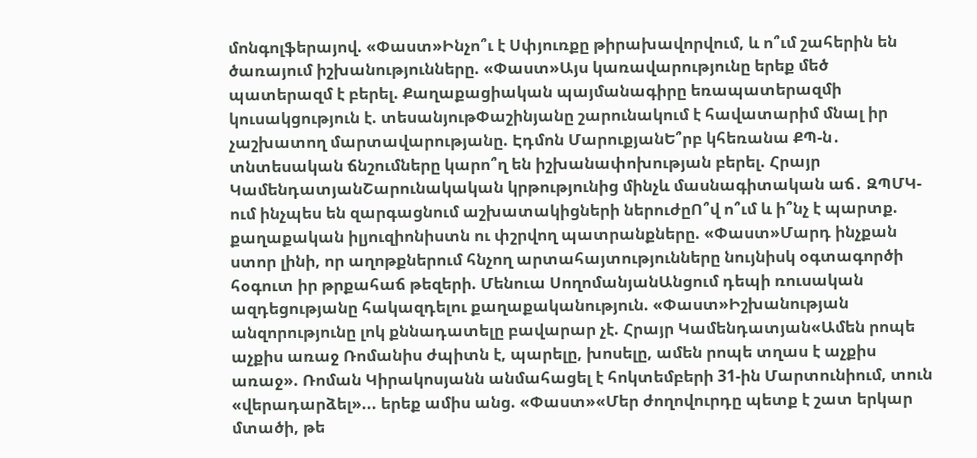մոնգոլֆերայով. «Փաստ»Ինչո՞ւ է Սփյուռքը թիրախավորվում, և ո՞ւմ շահերին են ծառայում իշխանությունները. «Փաստ»Այս կառավարությունը երեք մեծ պատերազմ է բերել. Քաղաքացիական պայմանագիրը եռապատերազմի կուսակցություն է. տեսանյութՓաշինյանը շարունակում է հավատարիմ մնալ իր չաշխատող մարտավարությանը. Էդմոն ՄարուքյանԵ՞րբ կհեռանա ՔՊ-ն․ տնտեսական ճնշումները կարո՞ղ են իշխանափոխության բերել. Հրայր ԿամենդատյանՇարունակական կրթությունից մինչև մասնագիտական աճ․ ԶՊՄԿ-ում ինչպես են զարգացնում աշխատակիցների ներուժըՈ՞վ ո՞ւմ և ի՞նչ է պարտք. քաղաքական իլյուզիոնիստն ու փշրվող պատրանքները. «Փաստ»Մարդ ինչքան ստոր լինի, որ աղոթքներում հնչող արտահայտությունները նույնիսկ օգտագործի հօգուտ իր թրքահաճ թեզերի. Մենուա ՍողոմանյանԱնցում դեպի ռուսական ազդեցությանը հակազդելու քաղաքականություն. «Փաստ»Իշխանության անզորությունը լոկ քննադատելը բավարար չէ. Հրայր Կամենդատյան«Ամեն րոպե աչքիս առաջ Ռոմանիս ժպիտն է, պարելը, խոսելը, ամեն րոպե տղաս է աչքիս առաջ». Ռոման Կիրակոսյանն անմահացել է հոկտեմբերի 31-ին Մարտունիում, տուն «վերադարձել»... երեք ամիս անց. «Փաստ»«Մեր ժողովուրդը պետք է շատ երկար մտածի, թե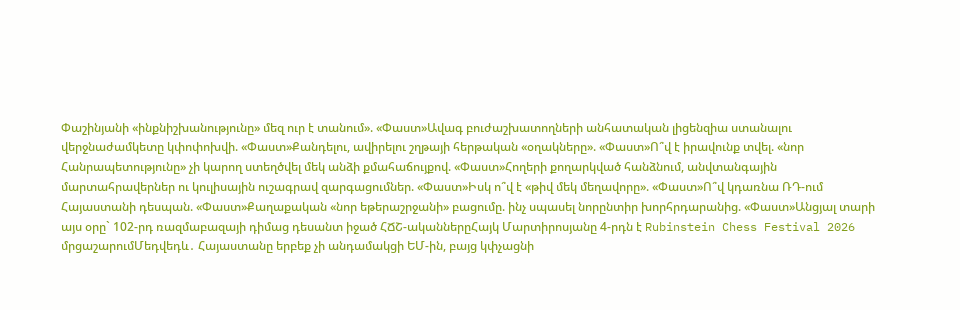Փաշինյանի «ինքնիշխանությունը» մեզ ուր է տանում». «Փաստ»Ավագ բուժաշխատողների անհատական լիցենզիա ստանալու վերջնաժամկետը կփոփոխվի. «Փաստ»Քանդելու, ավիրելու շղթայի հերթական «օղակները». «Փաստ»Ո՞վ է իրավունք տվել. «նոր Հանրապետությունը» չի կարող ստեղծվել մեկ անձի քմահաճույքով. «Փաստ»Հողերի քողարկված հանձնում, անվտանգային մարտահրավերներ ու կուլիսային ուշագրավ զարգացումներ. «Փաստ»Իսկ ո՞վ է «թիվ մեկ մեղավորը». «Փաստ»Ո՞վ կդառնա ՌԴ-ում Հայաստանի դեսպան. «Փաստ»Քաղաքական «նոր եթերաշրջանի» բացումը. ինչ սպասել նորընտիր խորհրդարանից. «Փաստ»Անցյալ տարի այս օրը` 102-րդ ռազմաբազայի դիմաց դեսանտ իջած ՀՃՇ-ականներըՀայկ Մարտիրոսյանը 4-րդն է Rubinstein Chess Festival 2026 մրցաշարումՄեդվեդև․ Հայաստանը երբեք չի անդամակցի ԵՄ-ին, բայց կփչացնի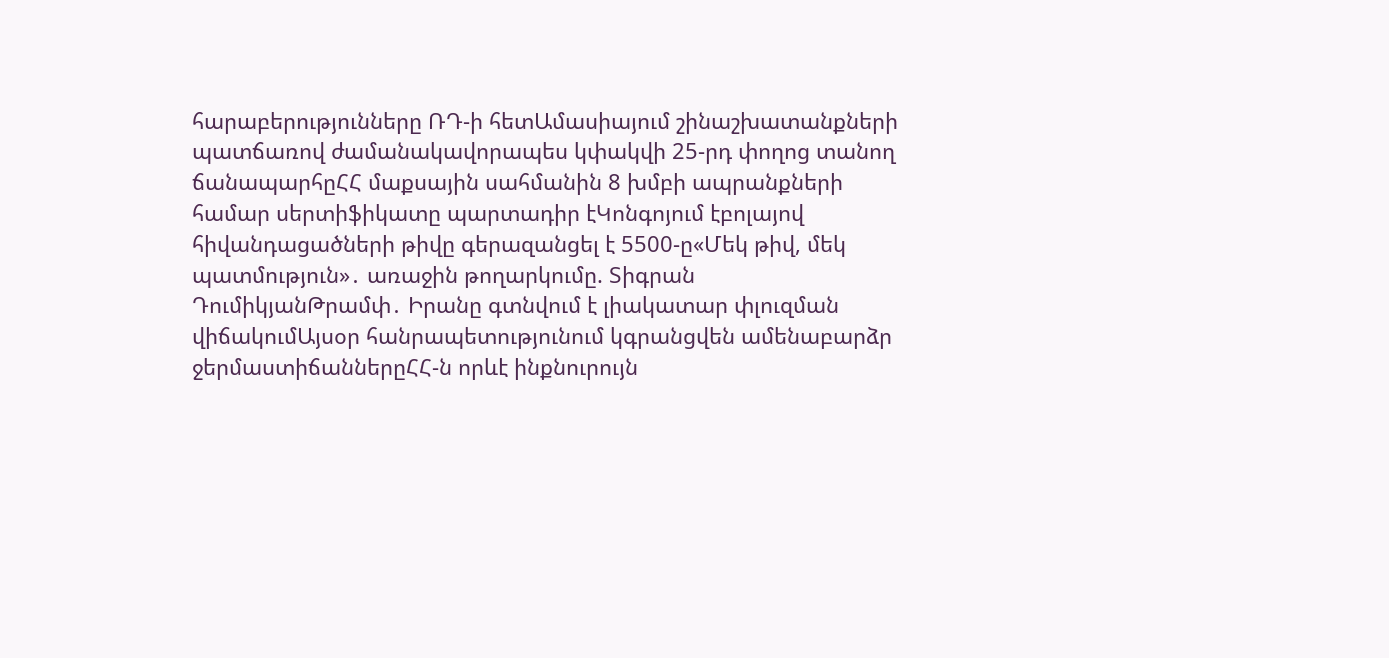հարաբերությունները ՌԴ-ի հետԱմասիայում շինաշխատանքների պատճառով ժամանակավորապես կփակվի 25-րդ փողոց տանող ճանապարհըՀՀ մաքսային սահմանին 8 խմբի ապրանքների համար սերտիֆիկատը պարտադիր էԿոնգոյում էբոլայով հիվանդացածների թիվը գերազանցել է 5500-ը«Մեկ թիվ, մեկ պատմություն»․ առաջին թողարկումը. Տիգրան ԴումիկյանԹրամփ․ Իրանը գտնվում է լիակատար փլուզման վիճակումԱյսօր հանրապետությունում կգրանցվեն ամենաբարձր ջերմաստիճաններըՀՀ-ն որևէ ինքնուրույն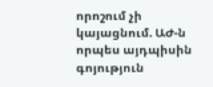որոշում չի կայացնում. ԱԺ-ն որպես այդպիսին գոյություն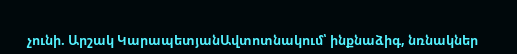չունի. Արշակ ԿարապետյանԱվտոտնակում՝ ինքնաձիգ, նռնակներ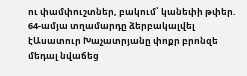ու փամփուշտներ, բակում՝ կանեփի թփեր. 64-ամյա տղամարդը ձերբակալվել էԱսատուր Խաչատրյանը փոքր բրոնզե մեդալ նվաճեց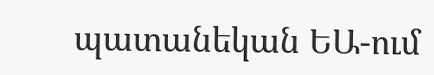պատանեկան ԵԱ-ում